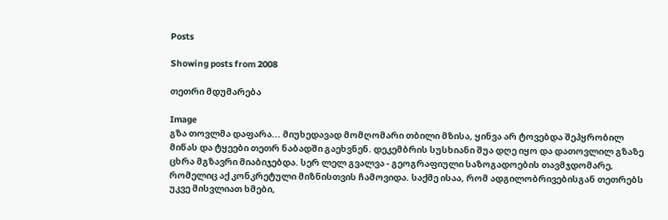Posts

Showing posts from 2008

თეთრი მდუმარება

Image
გზა თოვლმა დაფარა... მიუხედავად მომღომარი თბილი მზისა, ყინვა არ ტოვებდა შეპყრობილ მიწას და ტყეები თეთრ ნაბადში გაეხვნენ. დეკემბრის სუსხიანი შუა დღე იყო და დათოვლილ გზაზე ცხრა მგზავრი მიაბიჯებდა. სერ ლელ გვალვა - გეოგრაფიული საზოგადოების თავმჯდომარე, რომელიც აქ კონკრეტული მიზნისთვის ჩამოვიდა. საქმე ისაა, რომ ადგილობრივებისგან თეთრებს უკვე მისვლიათ ხმები,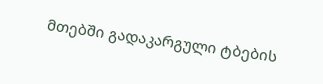მთებში გადაკარგული ტბების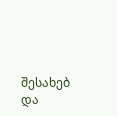შესახებ და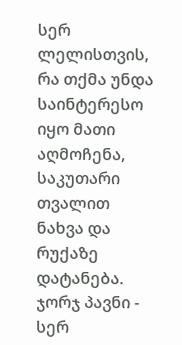სერ ლელისთვის, რა თქმა უნდა საინტერესო იყო მათი აღმოჩენა, საკუთარი თვალით ნახვა და რუქაზე დატანება. ჯორჯ პავნი - სერ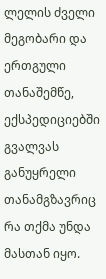ლელის ძველი მეგობარი და ერთგული თანაშემწე, ექსპედიციებში გვალვას განუყრელი თანამგზავრიც რა თქმა უნდა მასთან იყო.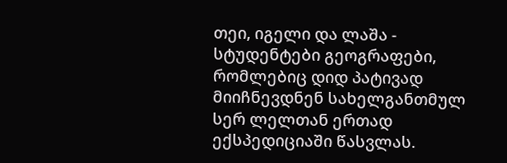თეი, იგელი და ლაშა - სტუდენტები გეოგრაფები, რომლებიც დიდ პატივად მიიჩნევდნენ სახელგანთმულ სერ ლელთან ერთად ექსპედიციაში წასვლას.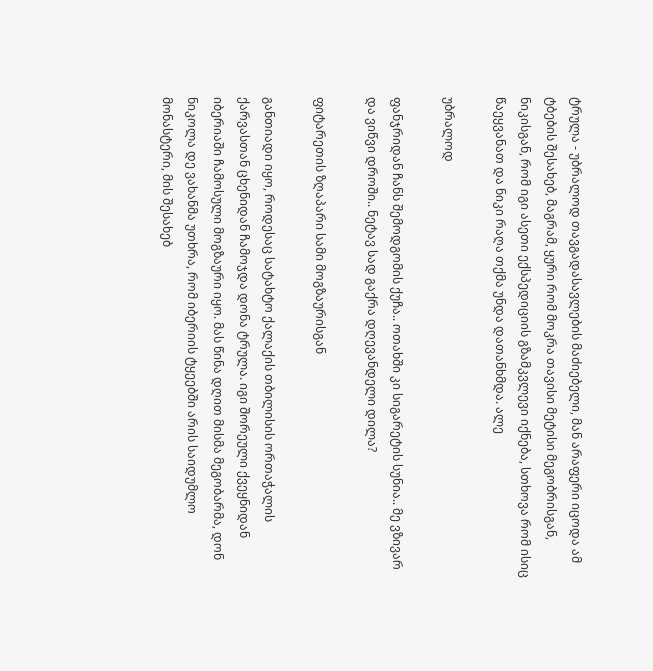ტრულა - უბრალოდ თავგადასავლების მაძიებელი, მან არაფერი იცოდა ამ ტბების შესახებ, მაგრამ, ყური რომ მოკრა თავისი მეტისი მეგობრისგან, ნიკისგან, რომ იგი ასეთი ექსპედიციის გზამკვლევი იქნება, სთხოვა რომ ისიც წაეყვანათ და ნიკი რაღა თქმა უნდა დათანხმდა. ალე

უბრალოდ

ფანჯრიდან ჩანს შემოდგომის ქუჩა.. ოთახში კი სიგარეტის სუნია.. მე ვზივარ და ვიწვი დროში.. ნეტავ სად გაქრა დღევანდელი დილა?

ფიტარეთის ზღაპარი სამი მოგზაურისგან

განთიადი იყო, როდესაც სატახტო ქალაქის თბილისის ორთაჭალის ქარვასთან ცხენიდან ჩამოჯდა დონა ტრულა. იგი შორეული ქვეყნიდან იბერიაში ჩამოსული მოგზაური იყო. მას წინა დღით მისმა მეგობარმა, დონ ნიკოლა დე ვახანმა უთხრა, რომ იბერიის ტყეებში არის საიდუმლო მონასტერი, მის შესახებ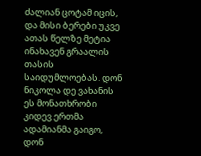ძალიან ცოტამ იცის, და მისი ბერები უკვე ათას წელზე მეტია ინახავენ გრაალის თასის საიდუმლოებას. დონ ნიკოლა დე ვახანის ეს მონათხრობი კიდევ ერთმა ადამიანმა გაიგო, დონ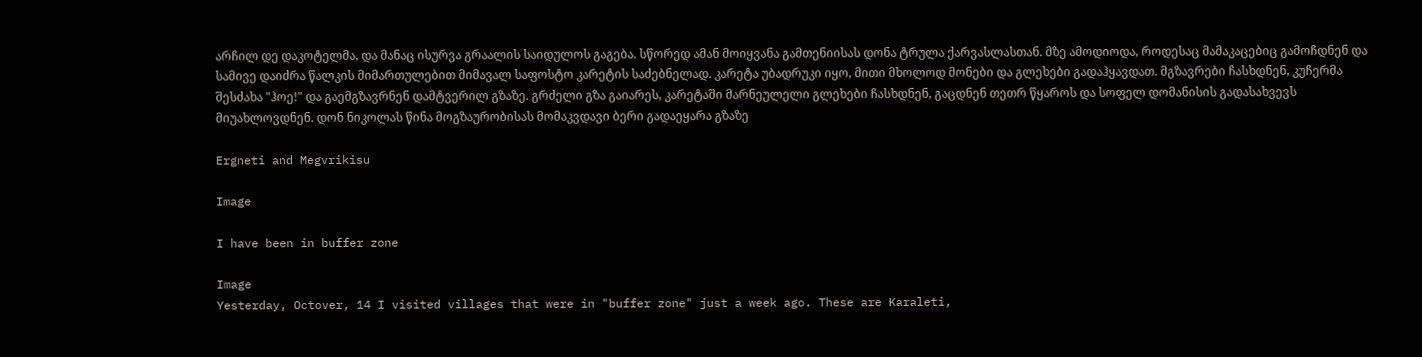არჩილ დე დაკოტელმა, და მანაც ისურვა გრაალის საიდულოს გაგება. სწორედ ამან მოიყვანა გამთენიისას დონა ტრულა ქარვასლასთან. მზე ამოდიოდა, როდესაც მამაკაცებიც გამოჩდნენ და სამივე დაიძრა წალკის მიმართულებით მიმავალ საფოსტო კარეტის საძებნელად. კარეტა უბადრუკი იყო, მითი მხოლოდ მონები და გლეხები გადაჰყავდათ. მგზავრები ჩასხდნენ, კუჩერმა შესძახა "ჰოე!" და გაემგზავრნენ დამტვერილ გზაზე. გრძელი გზა გაიარეს, კარეტაში მარნეულელი გლეხები ჩასხდნენ, გაცდნენ თეთრ წყაროს და სოფელ დომანისის გადასახვევს მიუახლოვდნენ. დონ ნიკოლას წინა მოგზაურობისას მომაკვდავი ბერი გადაეყარა გზაზე

Ergneti and Megvrikisu

Image

I have been in buffer zone

Image
Yesterday, Octover, 14 I visited villages that were in "buffer zone" just a week ago. These are Karaleti,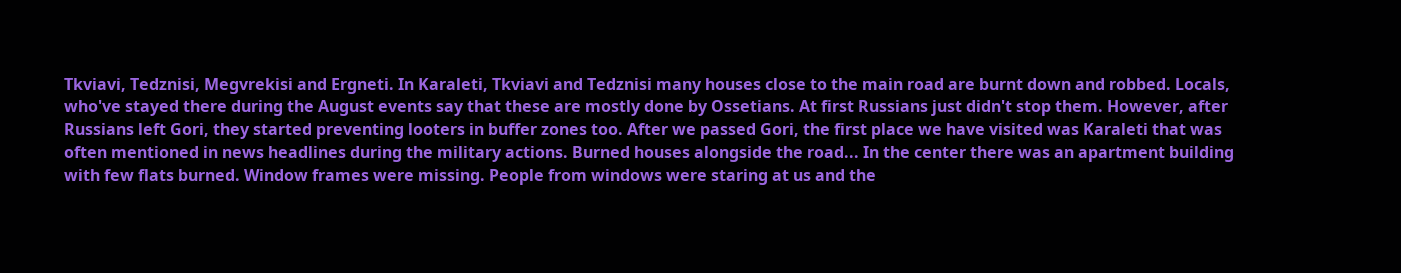Tkviavi, Tedznisi, Megvrekisi and Ergneti. In Karaleti, Tkviavi and Tedznisi many houses close to the main road are burnt down and robbed. Locals, who've stayed there during the August events say that these are mostly done by Ossetians. At first Russians just didn't stop them. However, after Russians left Gori, they started preventing looters in buffer zones too. After we passed Gori, the first place we have visited was Karaleti that was often mentioned in news headlines during the military actions. Burned houses alongside the road... In the center there was an apartment building with few flats burned. Window frames were missing. People from windows were staring at us and the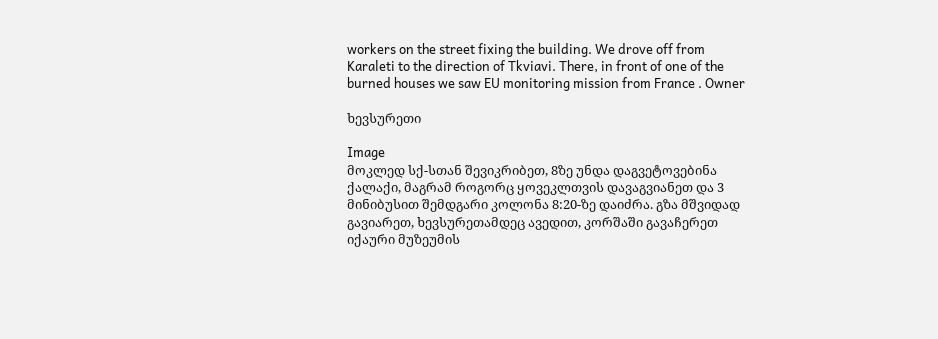workers on the street fixing the building. We drove off from Karaleti to the direction of Tkviavi. There, in front of one of the burned houses we saw EU monitoring mission from France . Owner

ხევსურეთი

Image
მოკლედ სქ-სთან შევიკრიბეთ, 8ზე უნდა დაგვეტოვებინა ქალაქი, მაგრამ როგორც ყოვეკლთვის დავაგვიანეთ და 3 მინიბუსით შემდგარი კოლონა 8:20-ზე დაიძრა. გზა მშვიდად გავიარეთ, ხევსურეთამდეც ავედით, კორშაში გავაჩერეთ იქაური მუზეუმის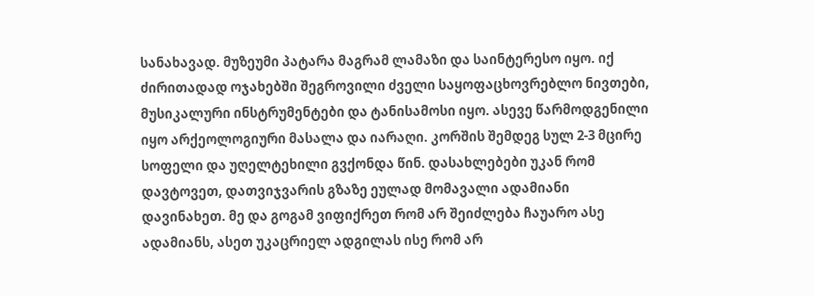სანახავად. მუზეუმი პატარა მაგრამ ლამაზი და საინტერესო იყო. იქ ძირითადად ოჯახებში შეგროვილი ძველი საყოფაცხოვრებლო ნივთები, მუსიკალური ინსტრუმენტები და ტანისამოსი იყო. ასევე წარმოდგენილი იყო არქეოლოგიური მასალა და იარაღი. კორშის შემდეგ სულ 2-3 მცირე სოფელი და უღელტეხილი გვქონდა წინ. დასახლებები უკან რომ დავტოვეთ, დათვიჯვარის გზაზე ეულად მომავალი ადამიანი დავინახეთ. მე და გოგამ ვიფიქრეთ რომ არ შეიძლება ჩაუარო ასე ადამიანს, ასეთ უკაცრიელ ადგილას ისე რომ არ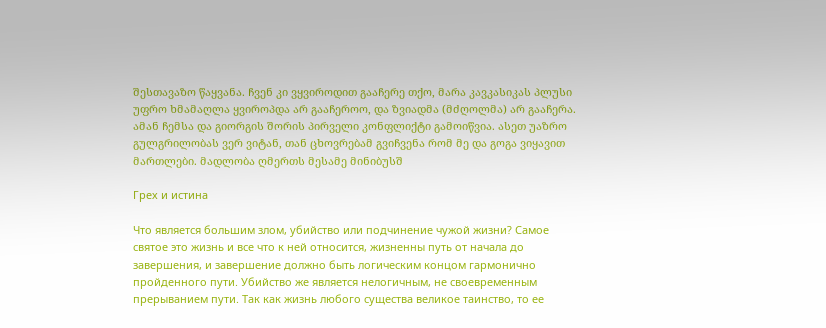შესთავაზო წაყვანა. ჩვენ კი ვყვიროდით გააჩერე თქო, მარა კავკასიკას პლუსი უფრო ხმამაღლა ყვიროპდა არ გააჩეროო, და ზვიადმა (მძღოლმა) არ გააჩერა. ამან ჩემსა და გიორგის შორის პირველი კონფლიქტი გამოიწვია. ასეთ უაზრო გულგრილობას ვერ ვიტან, თან ცხოვრებამ გვიჩვენა რომ მე და გოგა ვიყავით მართლები. მადლობა ღმერთს მესამე მინიბუსშ

Грех и истина

Что является большим злом, убийство или подчинение чужой жизни? Самое святое это жизнь и все что к ней относится, жизненны путь от начала до завершения, и завершение должно быть логическим концом гармонично пройденного пути. Убийство же является нелогичным, не своевременным прерыванием пути. Так как жизнь любого существа великое таинство, то ее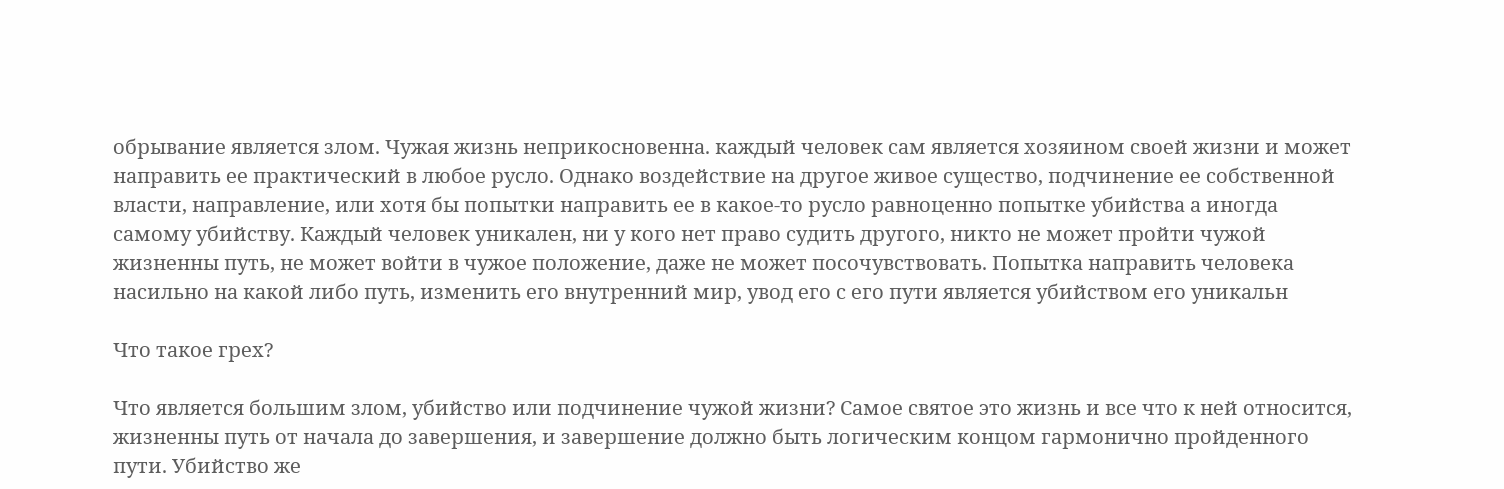обрывание является злом. Чужая жизнь неприкосновенна. каждый человек сам является хозяином своей жизни и может направить ее практический в любое русло. Однако воздействие на другое живое существо, подчинение ее собственной власти, направление, или хотя бы попытки направить ее в какое-то русло равноценно попытке убийства а иногда самому убийству. Каждый человек уникален, ни у кого нет право судить другого, никто не может пройти чужой жизненны путь, не может войти в чужое положение, даже не может посочувствовать. Попытка направить человека насильно на какой либо путь, изменить его внутренний мир, увод его с его пути является убийством его уникальн

Что такое грех?

Что является большим злом, убийство или подчинение чужой жизни? Самое святое это жизнь и все что к ней относится, жизненны путь от начала до завершения, и завершение должно быть логическим концом гармонично пройденного пути. Убийство же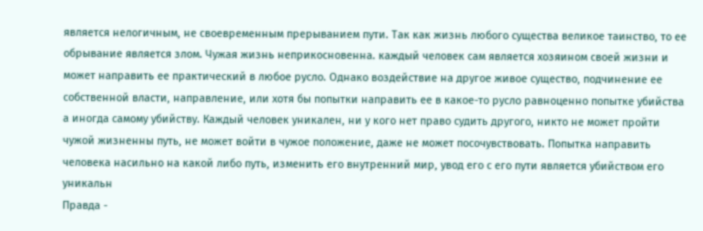является нелогичным, не своевременным прерыванием пути. Так как жизнь любого существа великое таинство, то ее обрывание является злом. Чужая жизнь неприкосновенна. каждый человек сам является хозяином своей жизни и может направить ее практический в любое русло. Однако воздействие на другое живое существо, подчинение ее собственной власти, направление, или хотя бы попытки направить ее в какое-то русло равноценно попытке убийства а иногда самому убийству. Каждый человек уникален, ни у кого нет право судить другого, никто не может пройти чужой жизненны путь, не может войти в чужое положение, даже не может посочувствовать. Попытка направить человека насильно на какой либо путь, изменить его внутренний мир, увод его с его пути является убийством его уникальн
Правда -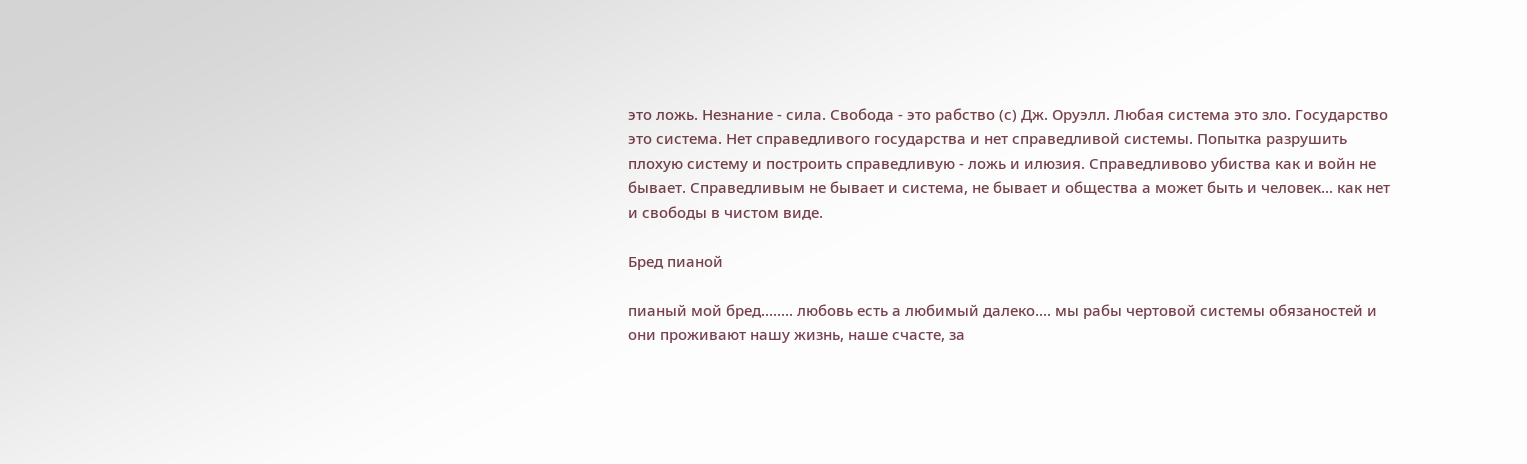это ложь. Незнание - сила. Свобода - это рабство (с) Дж. Оруэлл. Любая система это зло. Государство это система. Нет справедливого государства и нет справедливой системы. Попытка разрушить плохую систему и построить справедливую - ложь и илюзия. Справедливово убиства как и войн не бывает. Справедливым не бывает и система, не бывает и общества а может быть и человек... как нет и свободы в чистом виде.

Бред пианой

пианый мой бред........ любовь есть а любимый далеко.... мы рабы чертовой системы обязаностей и они проживают нашу жизнь, наше счасте, за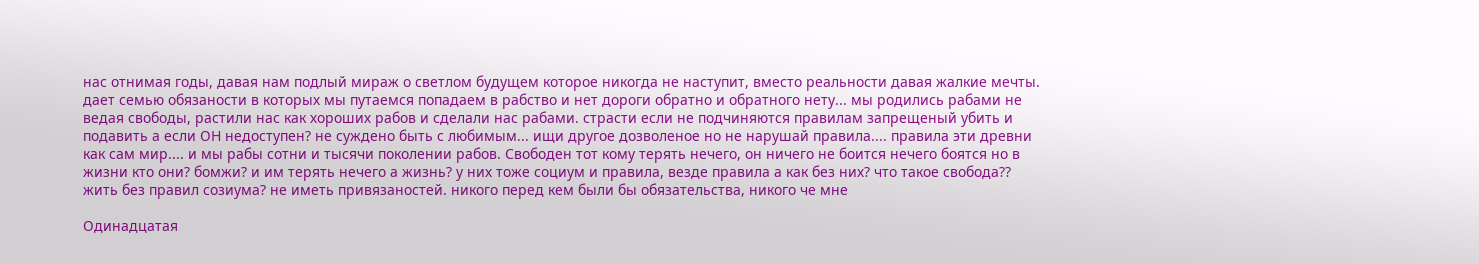нас отнимая годы, давая нам подлый мираж о светлом будущем которое никогда не наступит, вместо реальности давая жалкие мечты. дает семью обязаности в которых мы путаемся попадаем в рабство и нет дороги обратно и обратного нету... мы родились рабами не ведая свободы, растили нас как хороших рабов и сделали нас рабами. страсти если не подчиняются правилам запрещеный убить и подавить а если ОН недоступен? не суждено быть с любимым... ищи другое дозволеное но не нарушай правила.... правила эти древни как сам мир.... и мы рабы сотни и тысячи поколении рабов. Свободен тот кому терять нечего, он ничего не боится нечего боятся но в жизни кто они? бомжи? и им терять нечего а жизнь? у них тоже социум и правила, везде правила а как без них? что такое свобода?? жить без правил созиума? не иметь привязаностей. никого перед кем были бы обязательства, никого че мне

Одинадцатая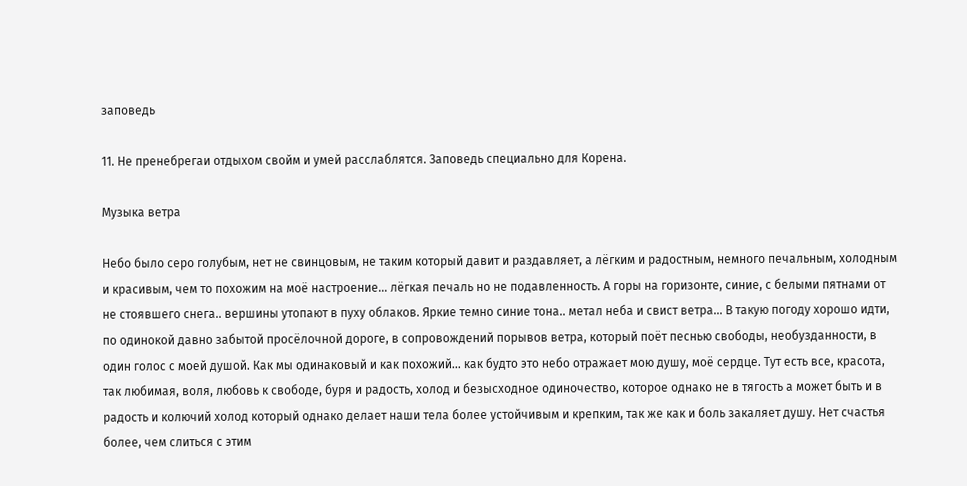заповедь

11. Не пренебрегаи отдыхом свойм и умей расслаблятся. Заповедь специально для Корена.

Музыка ветра

Небо было серо голубым, нет не свинцовым, не таким который давит и раздавляет, а лёгким и радостным, немного печальным, холодным и красивым, чем то похожим на моё настроение... лёгкая печаль но не подавленность. А горы на горизонте, синие, с белыми пятнами от не стоявшего снега.. вершины утопают в пуху облаков. Яркие темно синие тона.. метал неба и свист ветра... В такую погоду хорошо идти, по одинокой давно забытой просёлочной дороге, в сопровождений порывов ветра, который поёт песнью свободы, необузданности, в один голос с моей душой. Как мы одинаковый и как похожий... как будто это небо отражает мою душу, моё сердце. Тут есть все, красота, так любимая, воля, любовь к свободе, буря и радость, холод и безысходное одиночество, которое однако не в тягость а может быть и в радость и колючий холод который однако делает наши тела более устойчивым и крепким, так же как и боль закаляет душу. Нет счастья более, чем слиться с этим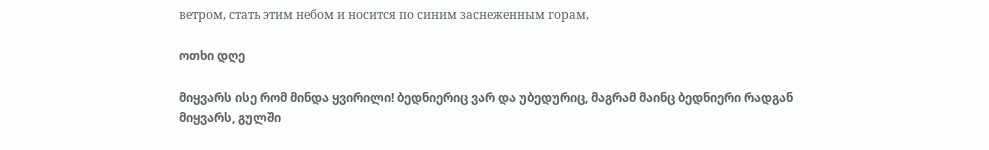ветром, стать этим небом и носится по синим заснеженным горам,

ოთხი დღე

მიყვარს ისე რომ მინდა ყვირილი! ბედნიერიც ვარ და უბედურიც, მაგრამ მაინც ბედნიერი რადგან მიყვარს, გულში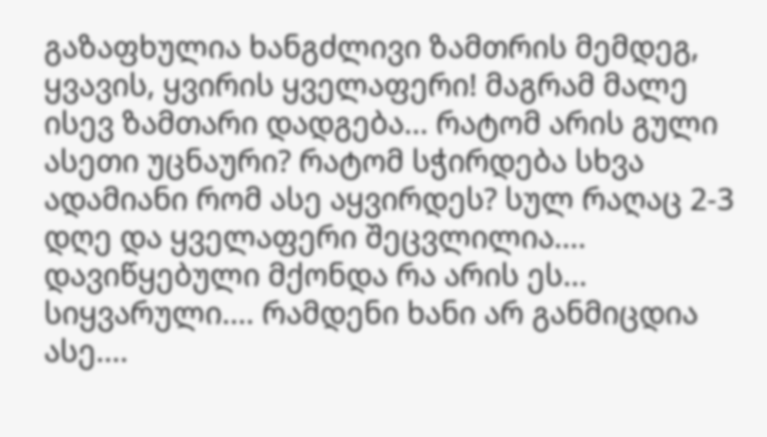გაზაფხულია ხანგძლივი ზამთრის მემდეგ, ყვავის, ყვირის ყველაფერი! მაგრამ მალე ისევ ზამთარი დადგება... რატომ არის გული ასეთი უცნაური? რატომ სჭირდება სხვა ადამიანი რომ ასე აყვირდეს? სულ რაღაც 2-3 დღე და ყველაფერი შეცვლილია.... დავიწყებული მქონდა რა არის ეს... სიყვარული.... რამდენი ხანი არ განმიცდია ასე....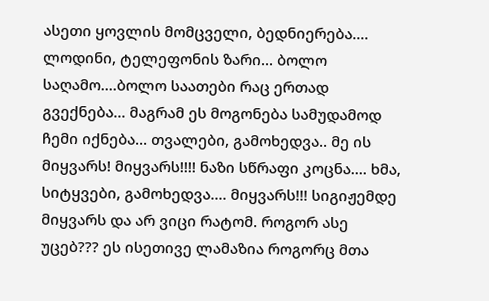ასეთი ყოვლის მომცველი, ბედნიერება.... ლოდინი, ტელეფონის ზარი... ბოლო საღამო....ბოლო საათები რაც ერთად გვექნება... მაგრამ ეს მოგონება სამუდამოდ ჩემი იქნება... თვალები, გამოხედვა.. მე ის მიყვარს! მიყვარს!!!! ნაზი სწრაფი კოცნა.... ხმა, სიტყვები, გამოხედვა.... მიყვარს!!! სიგიჟემდე მიყვარს და არ ვიცი რატომ. როგორ ასე უცებ??? ეს ისეთივე ლამაზია როგორც მთა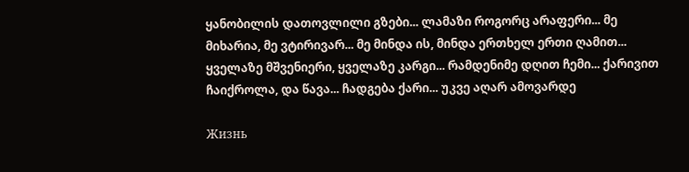ყანობილის დათოვლილი გზები... ლამაზი როგორც არაფერი... მე მიხარია, მე ვტირივარ... მე მინდა ის, მინდა ერთხელ ერთი ღამით... ყველაზე მშვენიერი, ყველაზე კარგი... რამდენიმე დღით ჩემი... ქარივით ჩაიქროლა, და წავა... ჩადგება ქარი... უკვე აღარ ამოვარდე

Жизнь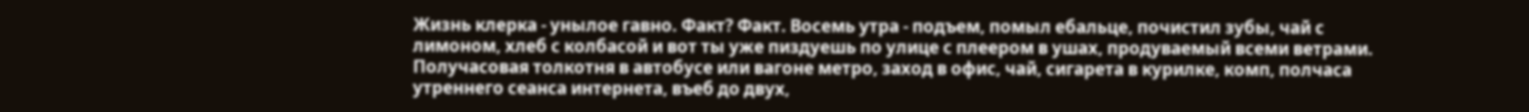Жизнь клерка - унылое гавно. Факт? Факт. Восемь утра - подъем, помыл ебальце, почистил зубы, чай с лимоном, хлеб с колбасой и вот ты уже пиздуешь по улице с плеером в ушах, продуваемый всеми ветрами. Получасовая толкотня в автобусе или вагоне метро, заход в офис, чай, сигарета в курилке, комп, полчаса утреннего сеанса интернета, въеб до двух,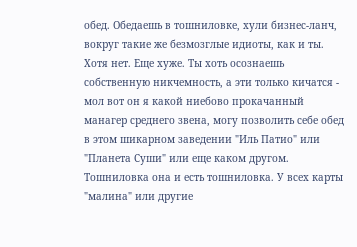обед. Обедаешь в тошниловке, хули бизнес-ланч, вокруг такие же безмозглые идиоты, как и ты. Хотя нет. Еще хуже. Ты хоть осознаешь собственную никчемность, а эти только кичатся - мол вот он я какой ниебово прокачанный манагер среднего звена, могу позволить себе обед в этом шикарном заведении "Иль Патио" или "Планета Суши" или еще каком другом. Тошниловка она и есть тошниловка. У всех карты "малина" или другие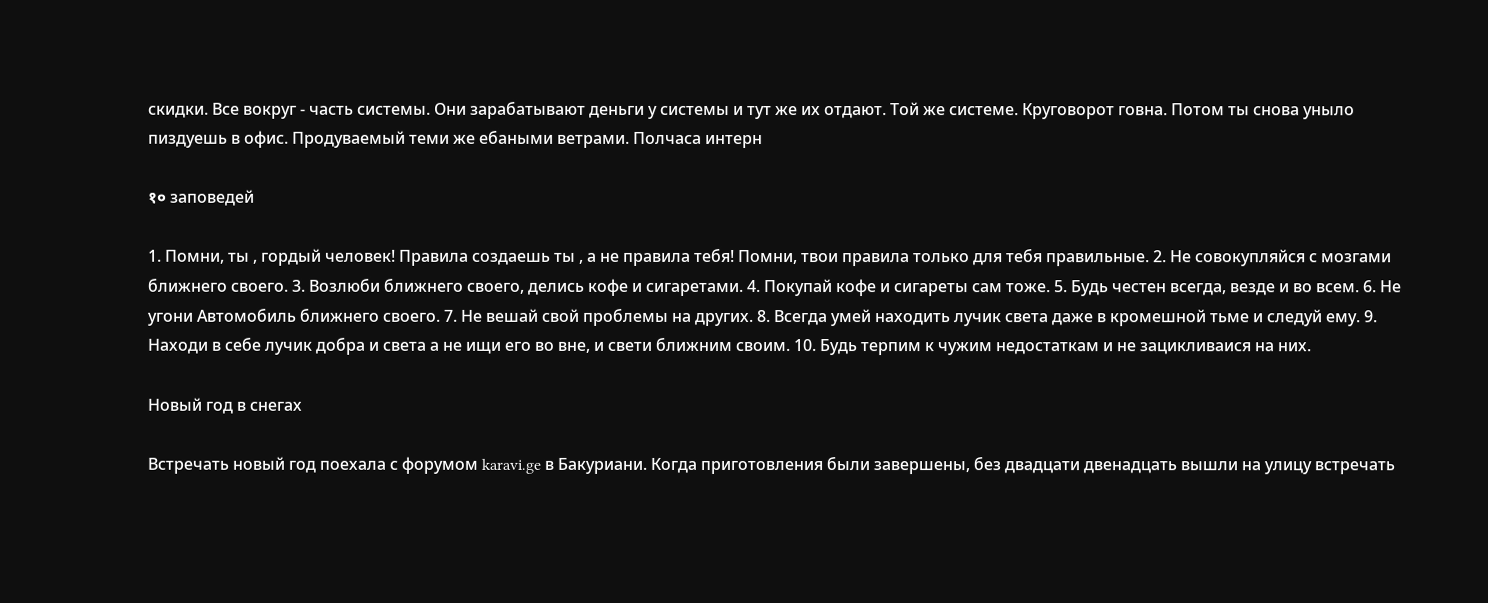скидки. Все вокруг - часть системы. Они зарабатывают деньги у системы и тут же их отдают. Той же системе. Круговорот говна. Потом ты снова уныло пиздуешь в офис. Продуваемый теми же ебаными ветрами. Полчаса интерн

१० заповедей

1. Помни, ты , гордый человек! Правила создаешь ты , а не правила тебя! Помни, твои правила только для тебя правильные. 2. Не совокупляйся с мозгами ближнего своего. 3. Возлюби ближнего своего, делись кофе и сигаретами. 4. Покупай кофе и сигареты сам тоже. 5. Будь честен всегда, везде и во всем. 6. Не угони Автомобиль ближнего своего. 7. Не вешай свой проблемы на других. 8. Всегда умей находить лучик света даже в кромешной тьме и следуй ему. 9. Находи в себе лучик добра и света а не ищи его во вне, и свети ближним своим. 10. Будь терпим к чужим недостаткам и не зацикливаися на них.

Новый год в снегах

Встречать новый год поехала с форумом karavi.ge в Бакуриани. Когда приготовления были завершены, без двадцати двенадцать вышли на улицу встречать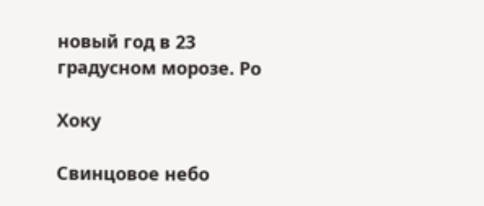новый год в 23 градусном морозе. Ро

Хоку

Свинцовое небо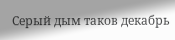Серый дым таков декабрь